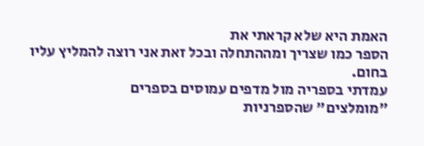האמת היא שלא קראתי את
הספר כמו שצריך ומההתחלה ובכל זאת אני רוצה להמליץ עליו בחום.
עמדתי בספריה מול מדפים עמוסים בספרים
"מומלצים" שהספרניות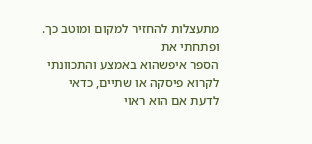מתעצלות להחזיר למקום ומוטב כך.
ופתחתי את
הספר איפשהוא באמצע והתכוונתי לקרוא פיסקה או שתיים, כדאי לדעת אם הוא ראוי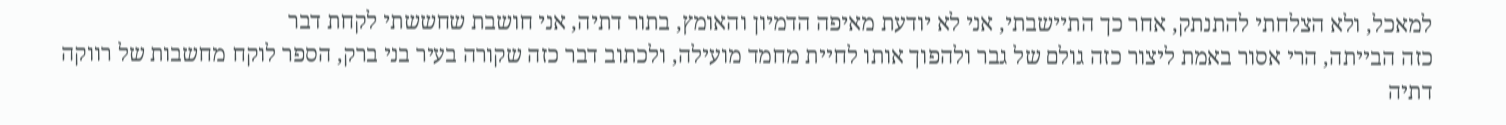למאכל, ולא הצלחתי להתנתק, אחר כך התיישבתי, אני לא יודעת מאיפה הדמיון והאומץ, בתור דתיה, אני חושבת שחששתי לקחת דבר
כזה הבייתה, הרי אסור באמת ליצור כזה גולם של גבר ולהפוך אותו לחיית מחמד מועילה, ולכתוב דבר כזה שקורה בעיר בני ברק, הספר לוקח מחשבות של רווקה דתיה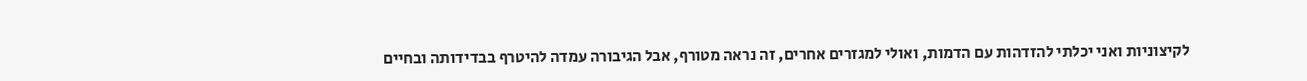לקיצוניות ואני יכלתי להזדהות עם הדמות, ואולי למגזרים אחרים, זה נראה מטורף, אבל הגיבורה עמדה להיטרף בבדידותה ובחיים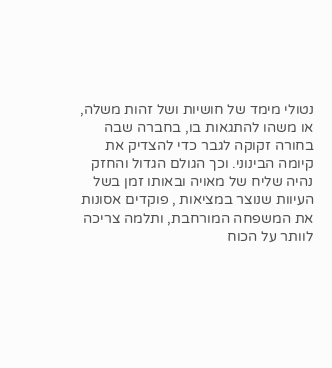נטולי מימד של חושיות ושל זהות משלה, או משהו להתגאות בו, בחברה שבה בחורה זקוקה לגבר כדי להצדיק את קיומה הבינוני. וכך הגולם הגדול והחזק נהיה שליח של מאויה ובאותו זמן בשל העיוות שנוצר במציאות , פוקדים אסונות את המשפחה המורחבת, ותלמה צריכה לוותר על הכוח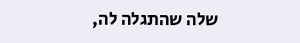שלה שהתגלה לה,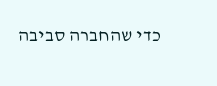כדי שהחברה סביבה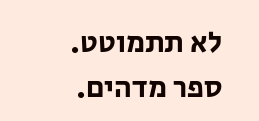לא תתמוטט. ספר מדהים.